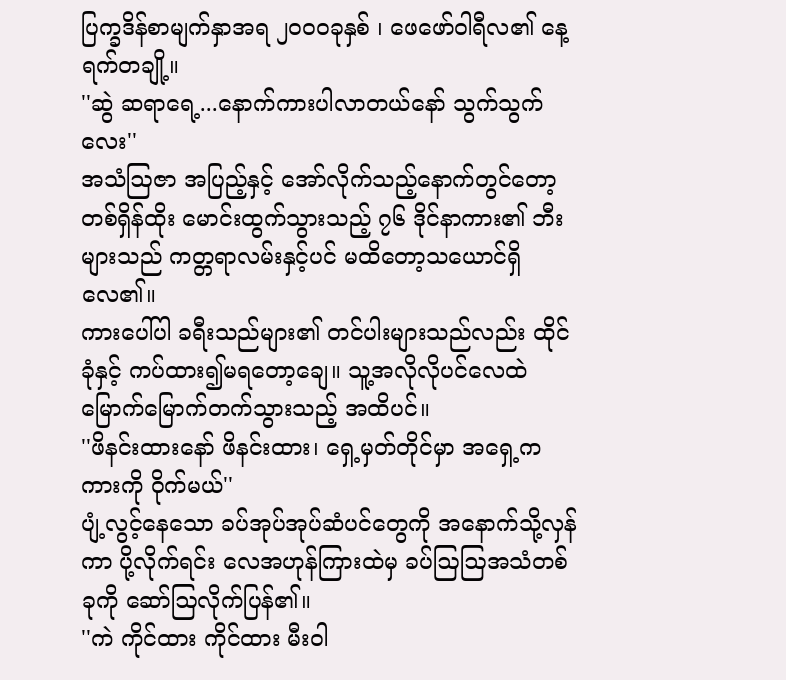ပြက္ခဒိန်စာမျက်နှာအရ ၂၀၀၀ခုနှစ် ၊ ဖေဖော်ဝါရီလ၏ နေ့ရက်တချို့။
''ဆွဲ ဆရာရေ့...နောက်ကားပါလာတယ်နော် သွက်သွက်လေး''
အသံဩဇာ အပြည့်နှင့် အော်လိုက်သည့်နောက်တွင်တော့ တစ်ရှိန်ထိုး မောင်းထွက်သွားသည့် ၇၆ ဒိုင်နာကား၏ ဘီးများသည် ကတ္တရာလမ်းနှင့်ပင် မထိတော့သယောင်ရှိလေ၏။
ကားပေါ်ပါ ခရီးသည်များ၏ တင်ပါးများသည်လည်း ထိုင်ခုံနှင့် ကပ်ထား၍မရတော့ချေ။ သူ့အလိုလိုပင်လေထဲ မြောက်မြောက်တက်သွားသည့် အထိပင်။
''ဖိနင်းထားနော် ဖိနင်းထား၊ ရှေ့မှတ်တိုင်မှာ အရှေ့က ကားကို ဝိုက်မယ်''
ပျံ့လွင့်နေသော ခပ်အုပ်အုပ်ဆံပင်တွေကို အနောက်သို့လှန်ကာ ပို့လိုက်ရင်း လေအဟုန်ကြားထဲမှ ခပ်ဩဩအသံတစ်ခုကို ဆော်ဩလိုက်ပြန်၏။
''ကဲ ကိုင်ထား ကိုင်ထား မီးဝါ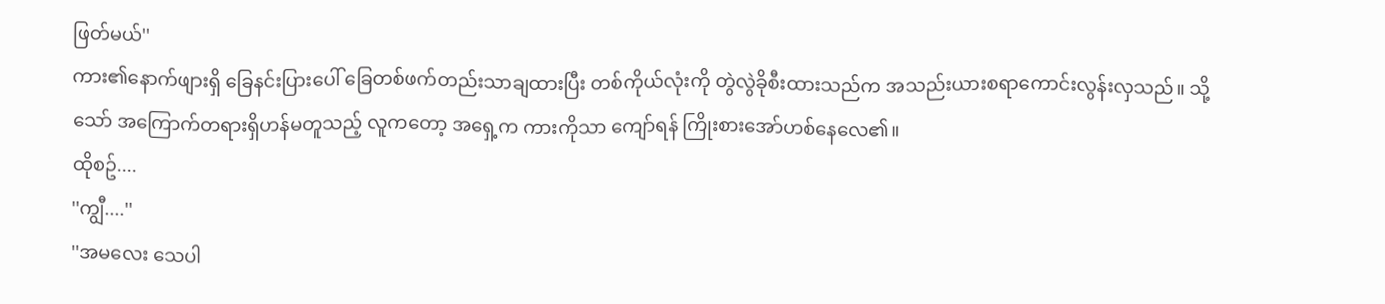ဖြတ်မယ်''
ကား၏နောက်ဖျားရှိ ခြေနင်းပြားပေါ် ခြေတစ်ဖက်တည်းသာချထားပြီး တစ်ကိုယ်လုံးကို တွဲလွဲခိုစီးထားသည်က အသည်းယားစရာကောင်းလွန်းလှသည်။ သို့သော် အကြောက်တရားရှိဟန်မတူသည့် လူကတော့ အရှေ့က ကားကိုသာ ကျော်ရန် ကြိုးစားအော်ဟစ်နေလေ၏။
ထိုစဥ်....
''ကျွီ....''
''အမလေး သေပါ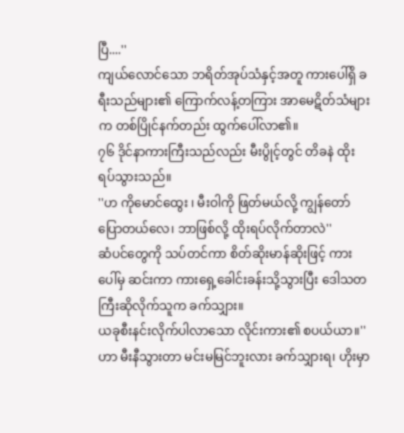ပြီ....''
ကျယ်လောင်သော ဘရိတ်အုပ်သံနှင့်အတူ ကားပေါ်ရှိ ခရီးသည်များ၏ ကြောက်လန့်တကြား အာမေဋိတ်သံများက တစ်ပြိုင်နက်တည်း ထွက်ပေါ်လာ၏။
၇၆ ဒိုင်နာကားကြီးသည်လည်း မီးပွိုင့်တွင် တိခနဲ ထိုးရပ်သွားသည်။
''ဟ ကိုမောင်ထွေး ၊ မီးဝါကို ဖြတ်မယ်လို့ ကျွန်တော်ပြောတယ်လေ၊ ဘာဖြစ်လို့ ထိုးရပ်လိုက်တာလဲ''
ဆံပင်တွေကို သပ်တင်ကာ စိတ်ဆိုးမာန်ဆိုးဖြင့် ကားပေါ်မှ ဆင်းကာ ကားရှေ့ခေါင်းခန်းသို့သွားပြီး ဒေါသတကြီးဆိုလိုက်သူက ခက်သျှား။
ယခုစီးနင်းလိုက်ပါလာသော လိုင်းကား၏ စပယ်ယာ။''ဟာ မီးနီသွားတာ မင်းမမြင်ဘူးလား ခက်သျှားရ၊ ဟိုးမှာ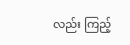လည်း ကြည့်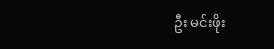ဦး မင်းဖိုး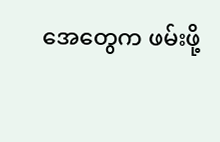အေတွေက ဖမ်းဖို့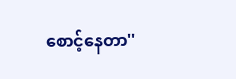စောင့်နေတာ''